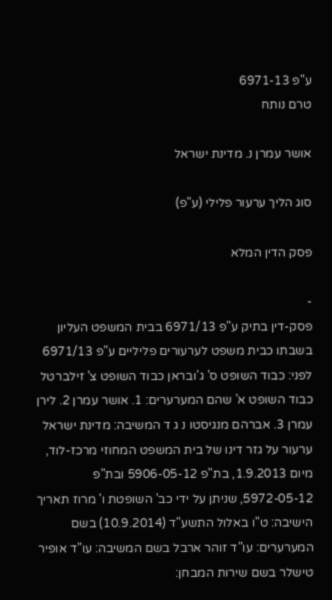ע"פ 6971-13
טרם נותח

אושר עמרן נ. מדינת ישראל

סוג הליך ערעור פלילי (ע"פ)

פסק הדין המלא

-
פסק-דין בתיק ע"פ 6971/13 בבית המשפט העליון בשבתו כבית משפט לערעורים פליליים ע"פ 6971/13 לפני: כבוד השופט ס' ג'ובראן כבוד השופט צ' זילברטל כבוד השופט א' שהם המערערים: 1. אושר עמרן 2. לירן עמרן 3. אברהם מנגיסטו נ ג ד המשיבה: מדינת ישראל ערעור על גזר דינו של בית המשפט המחוזי מרכז-לוד, מיום 1.9.2013, בת"פ 5906-05-12 ובת"פ 5972-05-12, שניתן על ידי כב' השופטת ו' מרוז תאריך הישיבה: ט"ו באלול התשע"ד (10.9.2014) בשם המערערים: עו"ד זוהר ארבל בשם המשיבה: עו"ד אופיר טישלר בשם שירות המבחן: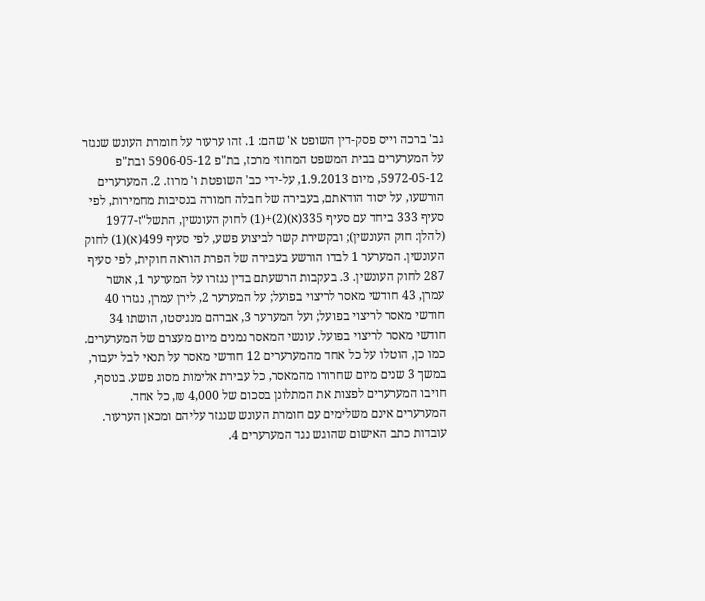גב' ברכה וייס פסק-דין השופט א' שהם: 1. זהו ערעור על חומרת העונש שנגזר על המערערים בבית המשפט המחוזי מרכז, בת"פ 5906-05-12 ובת"פ 5972-05-12, מיום 1.9.2013, על-ידי כב' השופטת ו' מרוז. 2. המערערים הורשעו, על יסוד הודאתם, בעבירה של חבלה חמורה בנסיבות מחמירות, לפי סעיף 333 ביחד עם סעיף 335(א)(2)+(1) לחוק העונשין, התשל"ז-1977 (להלן: חוק העונשין); ובקשירת קשר לביצוע פשע, לפי סעיף 499(א)(1) לחוק העונשין. המערער 1 לבדו הורשע בעבירה של הפרת הוראה חוקית, לפי סעיף 287 לחוק העונשין. 3. בעקבות הרשעתם בדין נגזרו על המערער 1, אושר עמרן, 43 חודשי מאסר לריצוי בפועל; על המערער 2, לירן עמרן, נגזרו 40 חודשי מאסר לריצוי בפועל; ועל המערער 3, אברהם מנגיסטו, הושתו 34 חודשי מאסר לריצוי בפועל. עונשי המאסר נמנים מיום מעצרם של המערערים. כמו כן, הוטלו על כל אחד מהמערערים 12 חודשי מאסר על תנאי לבל יעבור, במשך 3 שנים מיום שחרורו מהמאסר, כל עבירת אלימות מסוג פשע. בנוסף, חויבו המערערים לפצות את המתלונן בסכום של 4,000 ₪, כל אחד. המערערים אינם משלימים עם חומרת העונש שנגזר עליהם ומכאן הערעור. עובדות כתב האישום שהוגש נגד המערערים 4.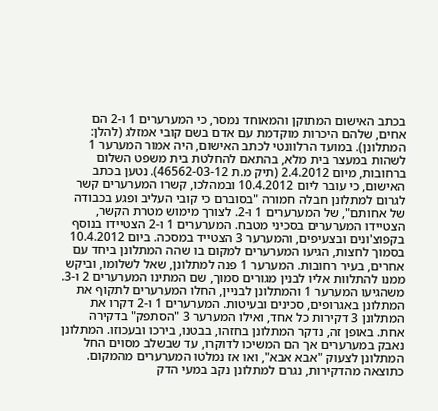בכתב האישום המתוקן והמאוחד נמסר, כי המערערים 1 ו-2 הם אחים, שלהם היכרות מוקדמת עם אדם בשם קובי אמזלג (להלן: המתלונן). במועד הרלוונטי לכתב האישום, היה אמור המערער 1 לשהות במעצר בית מלא, בהתאם להחלטת בית משפט השלום ברחובות, מיום 2.4.2012 (תיק מ.ת 46562-03-12). נטען בכתב האישום, כי עובר ליום 10.4.2012 ובמהלכו, קשרו המערערים קשר לגרום למתלונן חבלה חמורה "בסוברם כי קובי העליב ופגע בכבודה של אחותם", של המערערים 1 ו-2. לצורך מימוש מטרת הקשר, הצטיידו המערערים בסכיני מטבח. המערערים 1 ו-2 הצטיידו בנוסף בקפוצ'ונים ובצעיפים, והמערער 3 הצטייד במסכה. ביום 10.4.2012 בסמוך לחצות, הגיעו המערערים למקום בו שהה המתלונן ביחד עם אחרים, בעיר רחובות. המערער 1 פנה למתלונן, שאל לשלומו, וביקש ממנו להתלוות אליו לבנין מגורים סמוך, שם המתינו המערערים 2 ו-3. משהגיעו המערער 1 והמתלונן לבניין, החלו המערערים לתקוף את המתלונן באגרופים, סכינים ובעיטות. המערערים 1 ו-2 דקרו את המתלונן 3 דקירות כל אחד, ואילו המערער 3 "הסתפק" בדקירה אחת. באופן זה, נדקר המתלונן בחזהו, בבטנו, בירכו ובעכוזו. המתלונן נאבק במערערים אך הם המשיכו לדוקרו, עד שבשלב מסוים החל המתלונן לצעוק "אבא אבא", ואו אז נמלטו המערערים מהמקום. כתוצאה מהדקירות, נגרם למתלונן נקב במעי הדק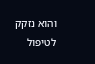והוא נזקק לטיפול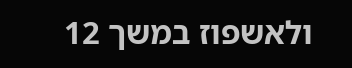ולאשפוז במשך 12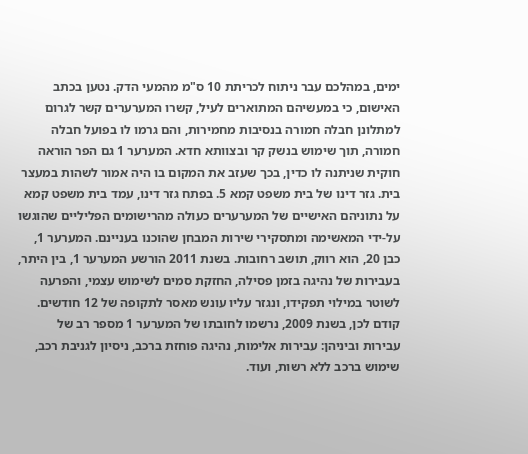ימים, במהלכם עבר ניתוח לכריתת 10 ס"מ מהמעי הדק. נטען בכתב האישום, כי במעשיהם המתוארים לעיל, קשרו המערערים קשר לגרום למתלונן חבלה חמורה בנסיבות מחמירות, והם גרמו לו בפועל חבלה חמורה, תוך שימוש בנשק קר ובצוותא חדא. המערער 1 גם הפר הוראה חוקית שניתנה לו כדין, בכך שעזב את המקום בו היה אמור לשהות במעצר בית. גזר דינו של בית משפט קמא 5. בפתח גזר דינו, עמד בית משפט קמא על נתוניהם האישיים של המערערים כעולה מהרישומים הפליליים שהוגשו על-ידי המאשימה ומתסקירי שירות המבחן שהוכנו בעניינם. המערער 1, כבן 20, הוא רווק, תושב רחובות. בשנת 2011 הורשע המערער 1, בין היתר, בעבירות של נהיגה בזמן פסילה, החזקת סמים לשימוש עצמי, והפרעה לשוטר במילוי תפקידו, ונגזר עליו עונש מאסר לתקופה של 12 חודשים. קודם לכן, בשנת 2009, נרשמו לחובתו של המערער 1 מספר רב של עבירות וביניהן: עבירות אלימות, נהיגה פוחזת ברכב, ניסיון לגניבת רכב, שימוש ברכב ללא רשות, ועוד.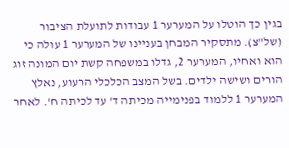בגין כך הוטלו על המערער 1 עבודות לתועלת הציבור (של"צ). מתסקיר המבחן בעניינו של המערער 1 עולה כי הוא ואחיו, המערער 2, גדלו במשפחה קשת יום המונה זוג הורים ושישה ילדים. בשל המצב הכלכלי הרעוע, נאלץ המערער 1 ללמוד בפנימייה מכיתה ד' עד לכיתה ח'. לאחר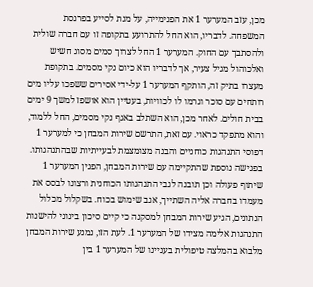מכן, עזב המערער 1 את הפנימייה, על מנת לסייע בפרנסת המשפחה. לדבריו, הוא החל להתרועע בתקופה זו עם חברה שולית ולהסתבך עם החוק. המערער 1 החל לצרוך סמים מסוג חשיש ואלכוהול מגיל צעיר, אך לדבריו הוא כיום נקי מסמים. בתקופת מעצרו בתיק זה, הותקף המערער 1 על-ידי אסירים ששפכו עליו מים רותחים עם סוכר וגרמו לו לכוויות, בעטיין הוא אושפז למשך 9 ימים בבית חולים. לאחר מכן, הוא השתלב באגף נקי מסמים, החל ללמוד, והוא מתפקד כראוי. עם זאת, התרשם שירות המבחן כי למערער 1 דפוסי התנהגות כוחניים והבנה מצומצמת לבעייתיות שבהתנהגותו. בפגישה נוספת שהתקיימה עם שירות המבחן, הפגין המערער 1 שיתוף פעולה וכן תובנה לגבי התנהגותו הכוחנית ורצונו לבסס את מעמדו בחברה אליה השתייך, אגב שימוש בכוח. בשקלול מכלול הנתונים, הגיע שירות המבחן למסקנה כי קיים סיכון בינוני להישנות התנהגות אלימה מצידו של המערער 1. לעת הזו, נמנע שירות המבחן מלבוא בהמלצה טיפולית בעניינו של המערער 1 בין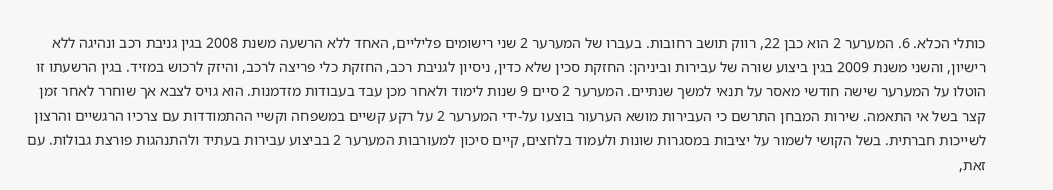כותלי הכלא. 6. המערער 2 הוא כבן 22, רווק תושב רחובות. בעברו של המערער 2 שני רישומים פליליים, האחד ללא הרשעה משנת 2008 בגין גניבת רכב ונהיגה ללא רישיון, והשני משנת 2009 בגין ביצוע שורה של עבירות וביניהן: החזקת סכין שלא כדין, ניסיון לגניבת רכב, החזקת כלי פריצה לרכב, והיזק לרכוש במזיד. בגין הרשעתו זו הוטלו על המערער שישה חודשי מאסר על תנאי למשך שנתיים. המערער 2 סיים 9 שנות לימוד ולאחר מכן עבד בעבודות מזדמנות. הוא גויס לצבא אך שוחרר לאחר זמן קצר בשל אי התאמה. שירות המבחן התרשם כי העבירות מושא הערעור בוצעו על-ידי המערער 2 על רקע קשיים במשפחה וקשיי ההתמודדות עם צרכיו הרגשיים והרצון לשייכות חברתית. בשל הקושי לשמור על יציבות במסגרות שונות ולעמוד בלחצים, קיים סיכון למעורבות המערער 2 בביצוע עבירות בעתיד ולהתנהגות פורצת גבולות. עם זאת,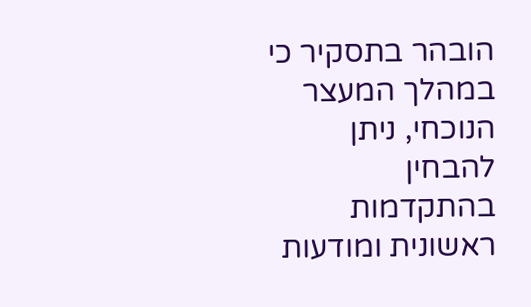הובהר בתסקיר כי במהלך המעצר הנוכחי, ניתן להבחין בהתקדמות ראשונית ומודעות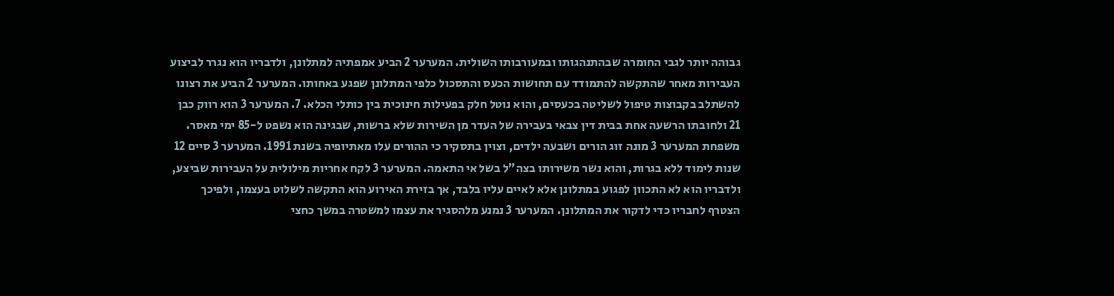גבוהה יותר לגבי החומרה שבהתנהגותו ובמעורבותו השולית. המערער 2 הביע אמפתיה למתלונן, ולדבריו הוא נגרר לביצוע העבירות מאחר שהתקשה להתמודד עם תחושות הכעס והתסכול כלפי המתלונן שפגע באחותו. המערער 2 הביע את רצונו להשתלב בקבוצות טיפול לשליטה בכעסים, והוא נוטל חלק בפעילות חינוכית בין כותלי הכלא. 7. המערער 3 הוא רווק כבן 21 ולחובתו הרשעה אחת בבית דין צבאי בעבירה של העדר מן השירות שלא ברשות, שבגינה הוא נשפט ל-85 ימי מאסר. משפחת המערער 3 מונה זוג הורים ושבעה ילדים, וצוין בתסקיר כי ההורים עלו מאתיופיה בשנת 1991. המערער 3 סיים 12 שנות לימוד ללא בגרות, והוא נשר משירותו בצה"ל בשל אי התאמה. המערער 3 לקח אחריות מילולית על העבירות שביצע, ולדבריו הוא לא התכוון לפגוע במתלונן אלא לאיים עליו בלבד, אך בזירת האירוע הוא התקשה לשלוט בעצמו, ולפיכך הצטרף לחבריו כדי לדקור את המתלונן. המערער 3 נמנע מלהסגיר את עצמו למשטרה במשך כחצי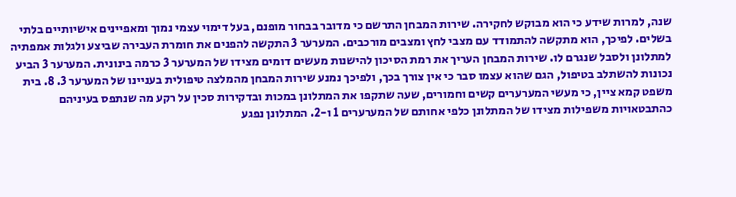שנה, למרות שידע כי הוא מבוקש לחקירה. שירות המבחן התרשם כי מדובר בבחור מופנם, בעל דימוי עצמי נמוך ומאפיינים אישיותיים בלתי בשלים. לפיכך, הוא מתקשה להתמודד עם מצבי לחץ ומצבים מורכבים. המערער 3 התקשה להפנים את חומרת העבירה שביצע ולגלות אמפתיה למתלונן ולסבל שנגרם לו. שירות המבחן העריך את רמת הסיכון להישנות מעשים דומים מצידו של המערער 3 כרמה בינונית. המערער 3 הביע נכונות להשתלב בטיפול, הגם שהוא עצמו סבר כי אין צורך בכך, ולפיכך נמנע שירות המבחן מהמלצה טיפולית בעניינו של המערער 3. 8. בית משפט קמא ציין, כי מעשי המערערים קשים וחמורים, שעה שתקפו את המתלונן במכות ובדקירות סכין על רקע מה שנתפס בעיניהם כהתבטאויות משפילות מצידו של המתלונן כלפי אחותם של המערערים 1 ו-2. המתלונן נפגע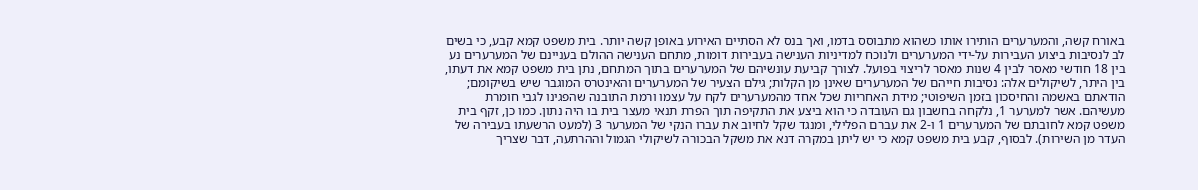באורח קשה, והמערערים הותירו אותו כשהוא מתבוסס בדמו, ואך בנס לא הסתיים האירוע באופן קשה יותר. בית משפט קמא קבע, כי בשים לב לנסיבות ביצוע העבירות על-ידי המערערים ולנוכח למדיניות הענישה בעבירות דומות, מתחם הענישה ההולם בעניינם של המערערים נע בין 18 חודשי מאסר לבין 4 שנות מאסר לריצוי בפועל. לצורך קביעת עונשיהם של המערערים בתוך המתחם, נתן בית משפט קמא את דעתו, בין היתר, לשיקולים אלה: נסיבות חייהם של המערערים שאינן מן הקלות; גילם הצעיר של המערערים והאינטרס המוגבר שיש בשיקומם; הודאתם באשמה והחיסכון בזמן השיפוטי; מידת האחריות שכל אחד מהמערערים לקח על עצמו ורמת התובנה שהפגינו לגבי חומרת מעשיהם. אשר למערער 1, נלקחה בחשבון גם העובדה כי הוא ביצע את התקיפה תוך הפרת תנאי מעצר בית בו היה נתון. כמו כן, זקף בית משפט קמא לחובתם של המערערים 1 ו-2 את עברם הפלילי, ומנגד שקל לחיוב את עברו הנקי של המערער 3 (למעט הרשעתו בעבירה של העדר מן השירות). לבסוף, קבע בית משפט קמא כי יש ליתן במקרה דנא את משקל הבכורה לשיקולי הגמול וההרתעה, דבר שצריך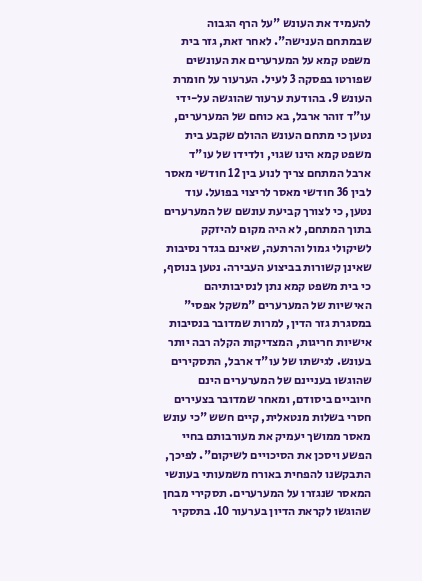להעמיד את העונש "על הרף הגבוה שבמתחם הענישה". לאחר זאת, גזר בית משפט קמא על המערערים את העונשים שפורטו בפסקה 3 לעיל. הערעור על חומרת העונש 9. בהודעת ערעור שהוגשה על-ידי עו"ד זוהר ארבל, בא כוחם של המערערים, נטען כי מתחם העונש ההולם שקבע בית משפט קמא הינו שגוי, ולדידו של עו"ד ארבל המתחם צריך לנוע בין 12 חודשי מאסר לבין 36 חודשי מאסר לריצוי בפועל. עוד נטען, כי לצורך קביעת עונשם של המערערים בתוך המתחם, לא היה מקום להיזקק לשיקולי גמול והרתעה, שאינם בגדר נסיבות שאינן קשורות בביצוע העבירה. נטען בנוסף, כי בית משפט קמא נתן לנסיבותיהם האישיות של המערערים "משקל אפסי" במסגרת גזר הדין, למרות שמדובר בנסיבות אישיות חריגות, המצדיקות הקלה רבה יותר בעונש. לגישתו של עו"ד ארבל, התסקירים שהוגשו בעניינם של המערערים הינם חיוביים ביסודם, ומאחר שמדובר בצעירים חסרי בשלות מנטאלית, קיים חשש "כי עונש מאסר ממושך יעמיק את מעורבותם בחיי הפשע ויסכן את הסיכויים לשיקום". לפיכך, התבקשנו להפחית באורח משמעותי בעונשי המאסר שנגזרו על המערערים. תסקירי מבחן שהוגשו לקראת הדיון בערעור 10. בתסקיר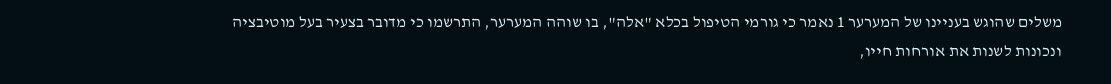משלים שהוגש בעניינו של המערער 1 נאמר כי גורמי הטיפול בכלא "אלה", בו שוהה המערער, התרשמו כי מדובר בצעיר בעל מוטיבציה ונכונות לשנות את אורחות חייו,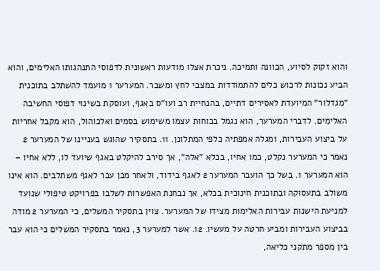והוא זקוק לסיוע, הכוונה ותמיכה. ניכרת אצלו מודעות ראשונית לדפוסי התנהגותו האלימים, והוא הביע נכונות לרכוש כלים להתמודדות במצבי לחץ ומשבר. המערער 1 מועמד להשתלב בתוכנית "מגדלור" המיועדת לאסירים דתיים, בהנחיית רב ועו"ס באגף, ועוסקת בשינוי דפוסי החשיבה האלימים. לדברי המערער, הוא נגמל בכוחות עצמו משימוש בסמים ואלכוהול, הוא מקבל אחריות על ביצוע העבירות, ומגלה אמפתיה כלפי המתלונן. 11. בתסקיר שהוגש בעניינו של המערער 2 נאמר כי המערער נקלט, כמו אחיו, בכלא "אלה", אך סירב להיקלט באגף שיועד לו, ללא אחיו – הוא המערער 1. בשל כך הועבר המערער 2 לאגף בידוד, ולאחר מכן עבר לאגף משתלבים. הוא אינו משולב בתעסוקה ובתוכנית חינוכית בכלא, אך נבחנת האפשרות לשלבו בפרויקט טיפולי שנועד למניעת הישנות עבירות האלימות מצידו של המערער. צוין בתסקיר המשלים, כי המערער 2 מודה בביצוע העבירות ומביע חרטה על מעשיו. 12. אשר למערער 3, נאמר בתסקיר המשלים כי הוא עבר בין מספר מתקני כליאה,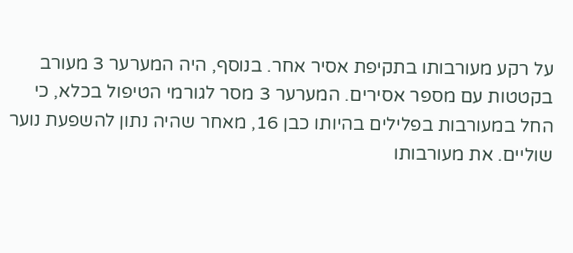על רקע מעורבותו בתקיפת אסיר אחר. בנוסף, היה המערער 3 מעורב בקטטות עם מספר אסירים. המערער 3 מסר לגורמי הטיפול בכלא, כי החל במעורבות בפלילים בהיותו כבן 16, מאחר שהיה נתון להשפעת נוער שוליים. את מעורבותו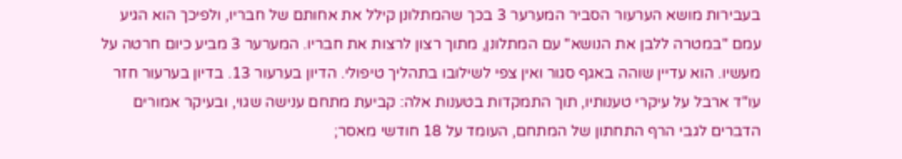בעבירות מושא הערעור הסביר המערער 3 בכך שהמתלונן קילל את אחותם של חבריו, ולפיכך הוא הגיע עמם "במטרה ללבן את הנושא" עם המתלונן, מתוך רצון לרצות את חבריו. המערער 3 מביע כיום חרטה על מעשיו. הוא עדיין שוהה באגף סגור ואין צפי לשילובו בתהליך טיפולי. הדיון בערעור 13. בדיון בערעור חזר עו"ד ארבל על עיקרי טענותיו, תוך התמקדות בטענות אלה: קביעת מתחם ענישה שגוי, ובעיקר אמורים הדברים לגבי הרף התחתון של המתחם, העומד על 18 חודשי מאסר;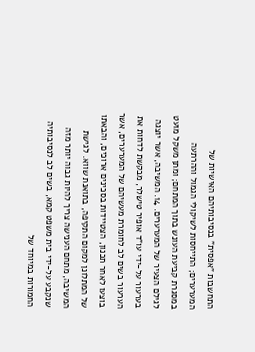התחשבות "אפסית" בנסיבותיהם האישיות של המערערים; התייחסות לשיקולי הגמול וההרתעה במסגרת קביעת העונש בתוך המתחם; ומתן משקל מועט לגילם הצעיר של המערערים. 14. המשיבה, אשר יוצגה בערעור על-ידי עו"ד אופיר טישלר, מבקשת לדחות את הערעור בשים לב לחומרת מעשיהם של המערערים, אשר בוצעו לאחר תכנון, הצטיידות בסכינים ארוכים, והבאתו של המתלונן למקום התקיפה, בתואנת שווא. לגישת המשיבה, מתחם הענישה צריך להיות גבוה יותר מזה שנקבע על-ידי בית משפט קמא, בשים לב לנסיבותיה החמורות במיוחד של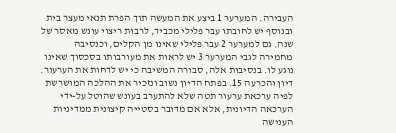העבירה. המערער 1 ביצע את המעשה תוך הפרת תנאי מעצר בית ובנוסף יש לחובתו עבר פלילי מכביד, לרבות ריצוי עונש מאסר של שנה. גם למערער 2 עבר פלילי שאינו מן הקלים, וכנסיבה מחמירה לגבי המערער 3 יש לראות את מעורבותו בסכסוך שאינו נוגע לו. בנסיבות אלה, סבורה המשיבה כי יש לדחות את הערעור. דיון והכרעה 15. בפתח הדיון נשוב ונזכיר את ההלכה המושרשת לפיה ערכאת ערעור תטה שלא להתערב בעונש שהוטל על-ידי הערכאה הדיונית, אלא אם מדובר בסטייה קיצונית ממדיניות הענישה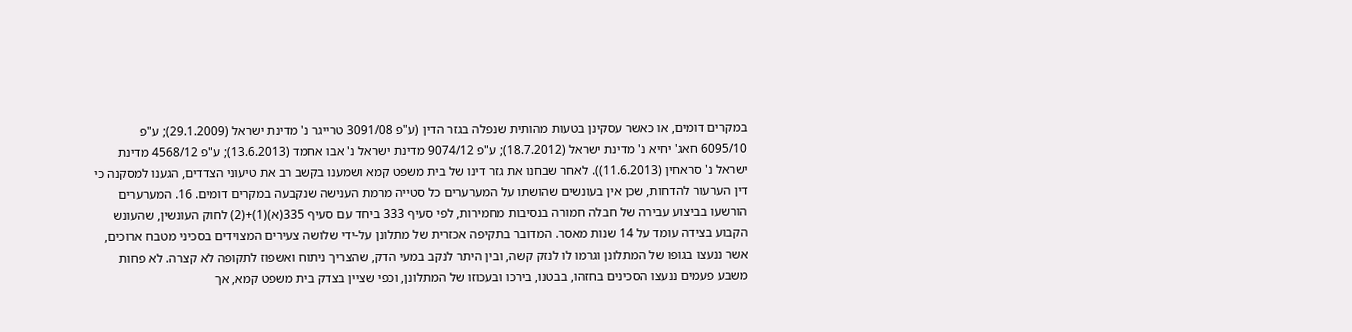במקרים דומים, או כאשר עסקינן בטעות מהותית שנפלה בגזר הדין (ע"פ 3091/08 טרייגר נ' מדינת ישראל (29.1.2009); ע"פ 6095/10 חאג' יחיא נ' מדינת ישראל (18.7.2012); ע"פ 9074/12 מדינת ישראל נ' אבו אחמד (13.6.2013); ע"פ 4568/12 מדינת ישראל נ' סראחין (11.6.2013)). לאחר שבחנו את גזר דינו של בית משפט קמא ושמענו בקשב רב את טיעוני הצדדים, הגענו למסקנה כי דין הערעור להדחות, שכן אין בעונשים שהושתו על המערערים כל סטייה מרמת הענישה שנקבעה במקרים דומים. 16. המערערים הורשעו בביצוע עבירה של חבלה חמורה בנסיבות מחמירות, לפי סעיף 333 ביחד עם סעיף 335(א)(1)+(2) לחוק העונשין, שהעונש הקבוע בצידה עומד על 14 שנות מאסר. המדובר בתקיפה אכזרית של מתלונן על-ידי שלושה צעירים המצוידים בסכיני מטבח ארוכים, אשר ננעצו בגופו של המתלונן וגרמו לו לנזק קשה, ובין היתר לנקב במעי הדק, שהצריך ניתוח ואשפוז לתקופה לא קצרה. לא פחות משבע פעמים ננעצו הסכינים בחזהו, בבטנו, בירכו ובעכוזו של המתלונן, וכפי שציין בצדק בית משפט קמא, אך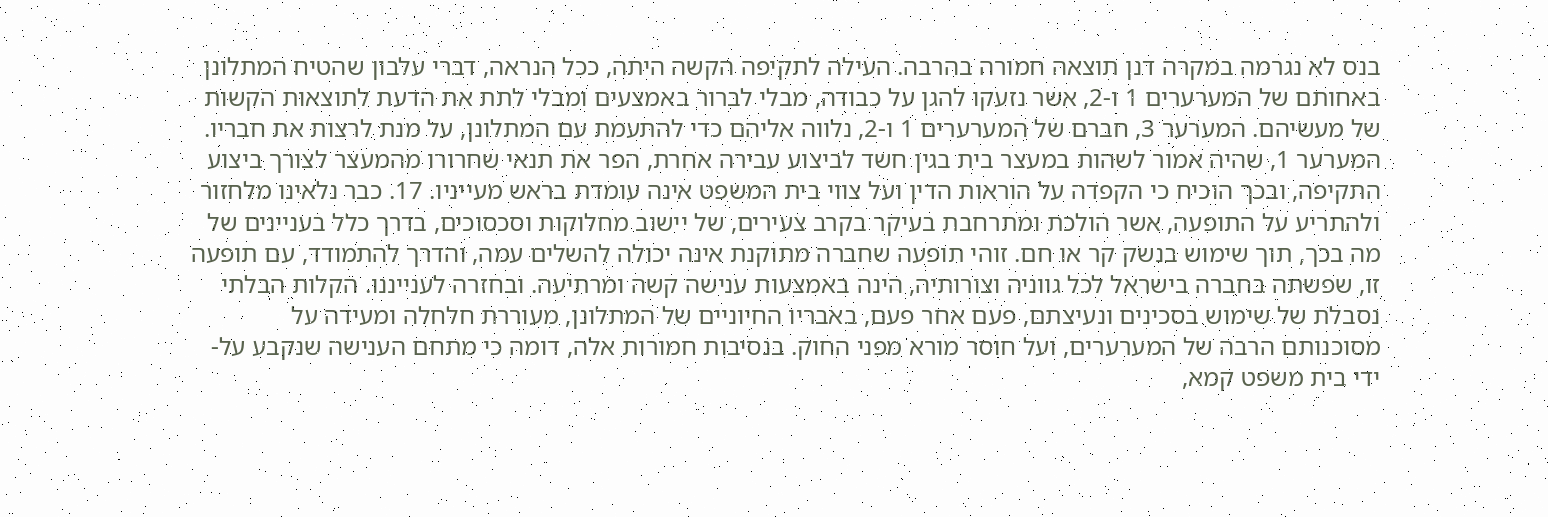בנס לא נגרמה במקרה דנן תוצאה חמורה בהרבה. העילה לתקיפה הקשה היתה, ככל הנראה, דברי עלבון שהטיח המתלונן באחותם של המערערים 1 ו-2, אשר נזעקו להגן על כבודה, מבלי לברור באמצעים ומבלי לתת את הדעת לתוצאות הקשות של מעשיהם. המערער 3, חברם של המערערים 1 ו-2, נלווה אליהם כדי להתעמת עם המתלונן, על מנת לרצות את חבריו. המערער 1, שהיה אמור לשהות במעצר בית בגין חשד לביצוע עבירה אחרת, הפר את תנאי שחרורו מהמעצר לצורך ביצוע התקיפה, ובכך הוכיח כי הקפדה על הוראות הדין ועל צווי בית המשפט אינה עומדת בראש מעייניו. 17. כבר נלאינו מלחזור ולהתריע על התופעה, אשר הולכת ומתרחבת בעיקר בקרב צעירים, של יישוב מחלוקות וסכסוכים, בדרך כלל בעניינים של מה בכך, תוך שימוש בנשק קר או חם. זוהי תופעה שחברה מתוקנת אינה יכולה להשלים עמה, והדרך להתמודד, עם תופעה זו, שפשתה בחברה בישראל לכל גווניה וצורותיה, הינה באמצעות ענישה קשה ומרתיעה. ובחזרה לענייננו. הקלות הבלתי נסבלת של שימוש בסכינים ונעיצתם, פעם אחר פעם, באבריו החיוניים של המתלונן, מעוררת חלחלה ומעידה על מסוכנותם הרבה של המערערים, ועל חוסר מורא מפני החוק. בנסיבות חמורות אלה, דומה כי מתחם הענישה שנקבע על-ידי בית משפט קמא,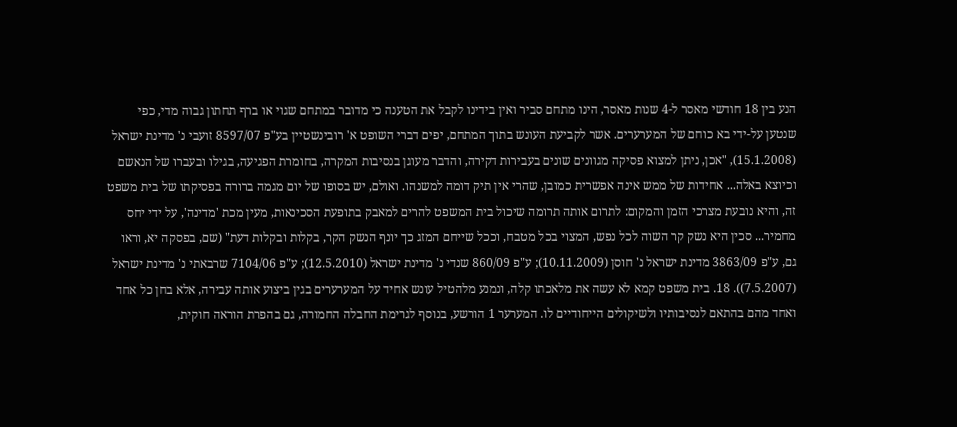הנע בין 18 חודשי מאסר ל-4 שנות מאסר, הינו מתחם סביר ואין בידינו לקבל את הטענה כי מדובר במתחם שגוי או ברף תחתון גבוה מדי, כפי שנטען על-ידי בא כוחם של המערערים. אשר לקביעת העונש בתוך המתחם, יפים דברי השופט א' רובינשטיין בע"פ 8597/07 זועבי נ' מדינת ישראל (15.1.2008), "אכן, ניתן למצוא פסיקה מגוונים שונים בעבירות דקירה, והדבר מעוגן בנסיבות המקרה, בחומרת הפגיעה, בגילו ובעברו של הנאשם וכיוצא באלה... אחידות של ממש אינה אפשרית כמובן, שהרי אין תיק דומה למשנהו. ואולם, יש בסופו של יום מגמה ברורה בפסיקתו של בית משפט זה, והיא נובעת מצרכי הזמן והמקום: לתרום אותה תרומה שיכול בית המשפט להרים למאבק בתופעת הסכינאות, מעין מכת 'מדינה', על ידי יחס מחמיר... סכין היא נשק קר השוה לכל נפש, המצוי בכל מטבח, וככל שייחם המזג כך יונף הנשק הקר, בקלות ובקלות דעת" (שם, בפסקה יא, וראו גם, ע"פ 3863/09 מדינת ישראל נ' חוסן (10.11.2009); ע"פ 860/09 שנדי נ' מדינת ישראל (12.5.2010); ע"פ 7104/06 שרבאתי נ' מדינת ישראל (7.5.2007)). 18. בית משפט קמא לא עשה את מלאכתו קלה, ונמנע מלהטיל עונש אחיד על המערערים בגין ביצוע אותה עבירה, אלא בחן כל אחד ואחד מהם בהתאם לנסיבותיו ולשיקולים הייחודיים לו. המערער 1 הורשע, בנוסף לגרימת החבלה החמורה, גם בהפרת הוראה חוקית,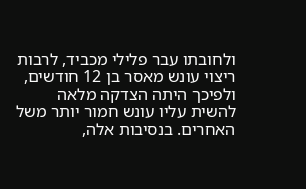ולחובתו עבר פלילי מכביד, לרבות ריצוי עונש מאסר בן 12 חודשים, ולפיכך היתה הצדקה מלאה להשית עליו עונש חמור יותר משל האחרים. בנסיבות אלה,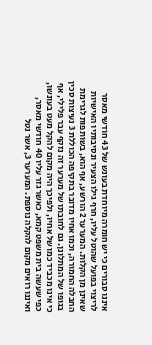איננו סבורים כי יש חומרה מיוחדת בעונש של 43 חודשי מאסר לריצוי בפועל שהוטל עליו, חרף גילו הצעיר ונסיבותיו האישיות שאינן מן הקלות. המערער 2 הורשע, אף הוא, בשותפות לגרימת החבלה החמורה, וכמו אחיו מדובר בתקיפה הכוללת 3 נעיצות סכין בגופו של המתלונן. גם לחובתו של מערער זה נזקף עבר פלילי, אף כי אינו מכביד כמו של אחיו, ולפיכך היה מקום להקל מעט בעונשו, כפי שעשה בית משפט קמא, כאשר גזר עליו 40 חודשי מאסר, ואיננו רואים מקום להקלה נוספת. המערער 3, אשר נטל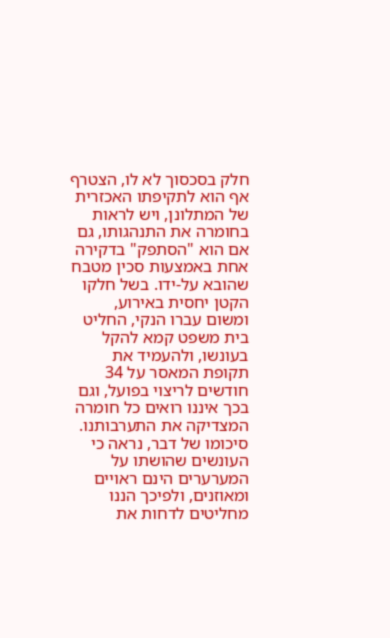חלק בסכסוך לא לו, הצטרף אף הוא לתקיפתו האכזרית של המתלונן, ויש לראות בחומרה את התנהגותו, גם אם הוא "הסתפק" בדקירה אחת באמצעות סכין מטבח שהובא על-ידו. בשל חלקו הקטן יחסית באירוע, ומשום עברו הנקי, החליט בית משפט קמא להקל בעונשו, ולהעמיד את תקופת המאסר על 34 חודשים לריצוי בפועל, וגם בכך איננו רואים כל חומרה המצדיקה את התערבותנו. סיכומו של דבר, נראה כי העונשים שהושתו על המערערים הינם ראויים ומאוזנים, ולפיכך הננו מחליטים לדחות את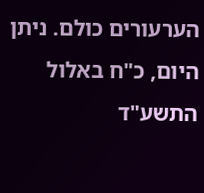הערעורים כולם. ניתן היום, כ"ח באלול התשע"ד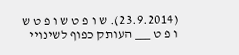(23.9.2014). ש ו פ ט ש ו פ ט ש ו פ ט ___ העותק כפוף לשינויי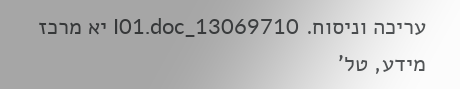עריכה וניסוח. 13069710_I01.doc יא מרכז מידע, טל'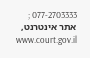077-2703333 ; אתר אינטרנט, www.court.gov.il